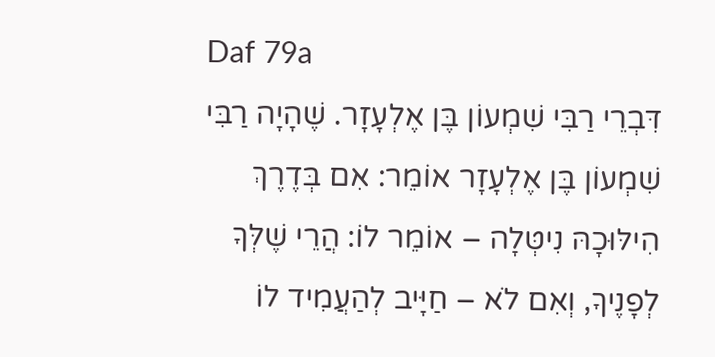Daf 79a
דִּבְרֵי רַבִּי שִׁמְעוֹן בֶּן אֶלְעָזָר. שֶׁהָיָה רַבִּי שִׁמְעוֹן בֶּן אֶלְעָזָר אוֹמֵר: אִם בְּדֶרֶךְ הִילּוּכָהּ נִיטְּלָה – אוֹמֵר לוֹ: הֲרֵי שֶׁלְּךָ לְפָנֶיךָ, וְאִם לֹא – חַיָּיב לְהַעֲמִיד לוֹ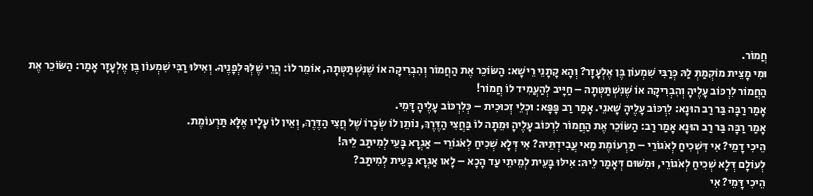חֲמוֹר.
וּמִי מָצֵית מוֹקְמַתְּ לַהּ כְּרַבִּי שִׁמְעוֹן בֶּן אֶלְעָזָר? וְהָא קָתָנֵי רֵישָׁא: הַשּׂוֹכֵר אֶת הַחֲמוֹר וְהִבְרִיקָה אוֹ שֶׁנִּשְׁתַּטְּתָה, אוֹמֵר לוֹ: הֲרֵי שֶׁלְּךָ לְפָנֶיךָ. וְאִילּוּ רַבִּי שִׁמְעוֹן בֶּן אֶלְעָזָר אָמַר: הַשּׂוֹכֵר אֶת הַחֲמוֹר לִרְכּוֹב עָלֶיהָ וְהִבְרִיקָה אוֹ שֶׁנִּשְׁתַּטְּתָה – חַיָּיב לְהַעֲמִיד לוֹ חֲמוֹר!
אָמַר רַבָּה בַּר רַב הוּנָא: לִרְכּוֹב עָלֶיהָ שָׁאנֵי. אָמַר רַב פָּפָּא: וּכְלֵי זְכוּכִית – כְּלִרְכּוֹב עָלֶיהָ דָּמֵי.
אָמַר רַבָּה בַּר רַב הוּנָא אָמַר רַב: הַשּׂוֹכֵר אֶת הַחֲמוֹר לִרְכּוֹב עָלֶיהָ וּמֵתָה לוֹ בַּחֲצִי הַדֶּרֶךְ, נוֹתֵן לוֹ שְׂכָרוֹ שֶׁל חֲצִי הַדֶּרֶךְ, וְאֵין לוֹ עָלָיו אֶלָּא תַּרְעוֹמֶת.
הֵיכִי דָמֵי? אִי דִּשְׁכִיחַ לְאֹגוֹרֵי – תַּרְעוֹמֶת מַאי עֲבִידְתֵּיהּ? אִי דְּלָא שְׁכִיחַ לְאֹגוֹרֵי – אַגְרָא בָּעֵי לְמִיתַּב לֵיהּ!
לְעוֹלָם דְּלָא שְׁכִיחַ לְאֹגוֹרֵי, וּמִשּׁוּם דְּאָמַר לֵיהּ: אִילּוּ בָּעֵית לְמֵיתֵי עַד הָכָא – לָאו אַגְרָא בָּעֵית לְמִיתַּב?
הֵיכִי דָּמֵי? אִי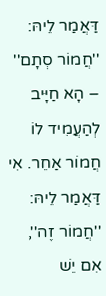דַּאֲמַר לֵיהּ: ''חֲמוֹר סְתָם'' – הָא חַיָּיב לְהַעֲמִיד לוֹ חֲמוֹר אַחֵר. אִי דַּאֲמַר לֵיהּ: ''חֲמוֹר זֶה'', אִם יֵשׁ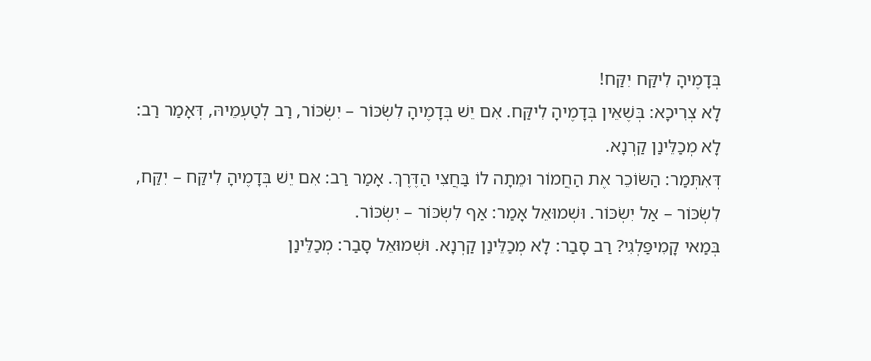בְּדָמֶיהָ לִיקַּח יִקַּח!
לָא צְרִיכָא: בְּשֶׁאֵין בְּדָמֶיהָ לִיקַּח. אִם יֵשׁ בְּדָמֶיהָ לִשְׂכּוֹר – יִשְׂכּוֹר, רַב לְטַעְמֵיהּ, דְּאָמַר רַב: לָא מְכַלֵּינַן קַרְנָא.
דְּאִתְּמַר: הַשּׂוֹכֵר אֶת הַחֲמוֹר וּמֵתָה לוֹ בַּחֲצִי הַדֶּרֶךְ. אָמַר רַב: אִם יֵשׁ בְּדָמֶיהָ לִיקַּח – יִקַּח, לִשְׂכּוֹר – אַל יִשְׂכּוֹר. וּשְׁמוּאֵל אָמַר: אַף לִשְׂכּוֹר – יִשְׂכּוֹר.
בְּמַאי קָמִיפַּלְגִי? רַב סָבַר: לָא מְכַלֵּינַן קַרְנָא. וּשְׁמוּאֵל סָבַר: מְכַלֵּינַן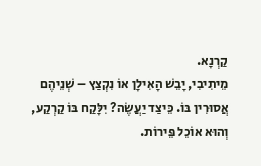קַרְנָא.
מֵיתִיבִי, יָבֵשׁ הָאִילָן אוֹ נִקְצַץ – שְׁנֵיהֶם אֲסוּרִין בּוֹ. כֵּיצַד יַעֲשֶׂה? יִלָּקַח בּוֹ קַרְקַע, וְהוּא אוֹכֵל פֵּירוֹת.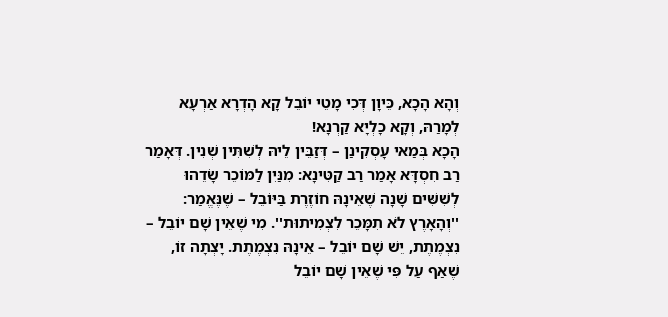וְהָא הָכָא, כֵּיוָן דְּכִי מָטֵי יוֹבֵל קָא הָדְרָא אַרְעָא לְמָרַהּ, וְקָא כָלְיָא קַרְנָא!
הָכָא בְּמַאי עָסְקִינַן – דְּזַבֵּין לֵיהּ לְשִׁתִּין שְׁנִין. דְּאָמַר רַב חִסְדָּא אָמַר רַב קַטִּינָא: מִנַּיִן לַמּוֹכֵר שָׂדֵהוּ לְשִׁשִּׁים שָׁנָה שֶׁאֵינָהּ חוֹזֶרֶת בַּיּוֹבֵל – שֶׁנֶּאֱמַר: ''וְהָאָרֶץ לֹא תִמָּכֵר לִצְמִיתוּת''. מִי שֶׁאֵין שָׁם יוֹבֵל – נִצְמֶתֶת, יֵשׁ שָׁם יוֹבֵל – אֵינָהּ נִצְמֶתֶת. יָצְתָה זוֹ, שֶׁאַף עַל פִּי שֶׁאֵין שָׁם יוֹבֵל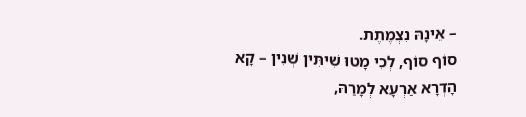– אֵינָהּ נִצְמֶתֶת.
סוֹף סוֹף, לְכִי מָטוּ שִׁיתִּין שְׁנִין – קָא הָדְרָא אַרְעָא לְמָרַהּ,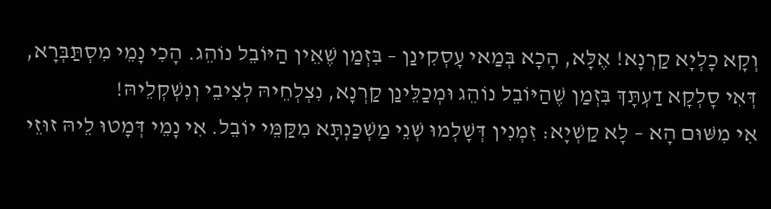וְקָא כָלְיָא קַרְנָא! אֶלָּא, הָכָא בְּמַאי עָסְקִינַן – בִּזְמַן שֶׁאֵין הַיּוֹבֵל נוֹהֵג. הָכִי נָמֵי מִסְתַּבְּרָא, דְּאִי סָלְקָא דַעְתָּךְ בִּזְמַן שֶׁהַיּוֹבֵל נוֹהֵג וּמְכַלֵּינַן קַרְנָא, נִצְלְחֵיהּ לְצִיבֵי וְנִשְׁקְלֵיהּ!
אִי מִשּׁוּם הָא – לָא קַשְׁיָא: זִמְנִין דְּשָׁלְמוּ שְׁנֵי מַשְׁכַּנְתָּא מִקַּמֵּי יוֹבֵל. אִי נָמֵי דְּמָטוּ לֵיהּ זוּזֵי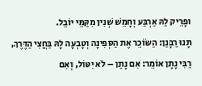וּפָרֵיק לַהּ אַרְבַּע וְחָמֵשׁ שְׁנִין מִקַּמֵּי יוֹבֵל.
תָּנוּ רַבָּנַן: הַשּׂוֹכֵר אֶת הַסְּפִינָה וְטָבְעָה לָהּ בַּחֲצִי הַדֶּרֶךְ, רַבִּי נָתָן אוֹמֵר: אִם נָתַן – לֹא יִטּוֹל, וְאִם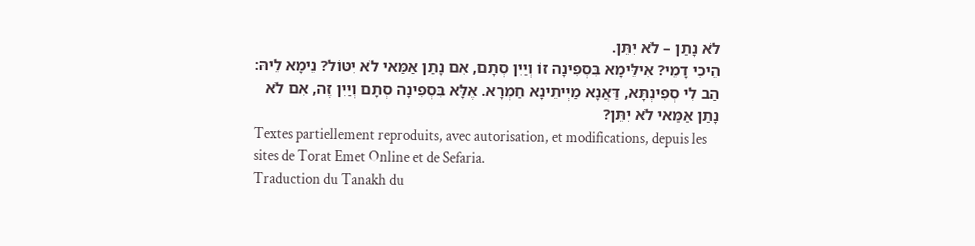לֹא נָתַן – לֹא יִתֵּן.
הֵיכִי דָמֵי? אִילֵּימָא בִּסְפִינָה זוֹ וְיַיִן סְתָם, אִם נָתַן אַמַּאי לֹא יִטּוֹל? נֵימָא לֵיהּ: הַב לִי סְפִינְתָּא, דַּאֲנָא מַיְיתֵינָא חַמְרָא. אֶלָּא בִּסְפִינָה סְתָם וְיַיִן זֶה, אִם לֹא נָתַן אַמַּאי לֹא יִתֵּן?
Textes partiellement reproduits, avec autorisation, et modifications, depuis les sites de Torat Emet Online et de Sefaria.
Traduction du Tanakh du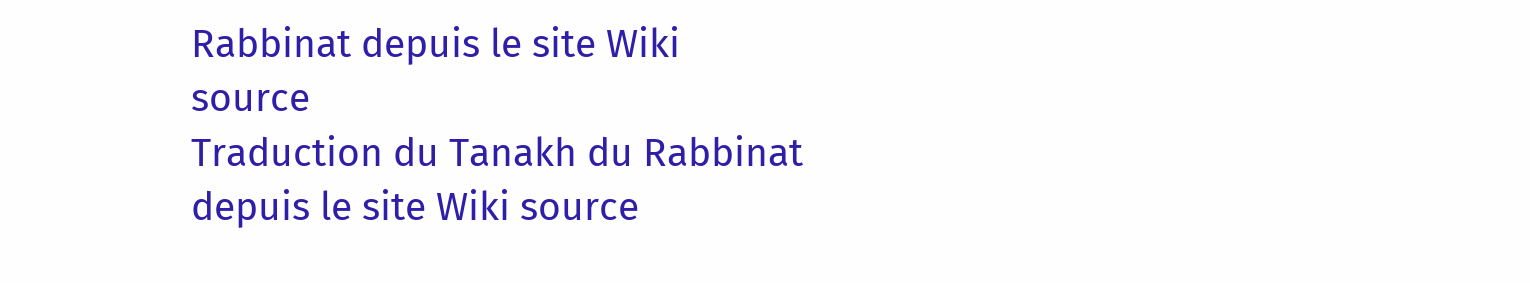Rabbinat depuis le site Wiki source
Traduction du Tanakh du Rabbinat depuis le site Wiki source